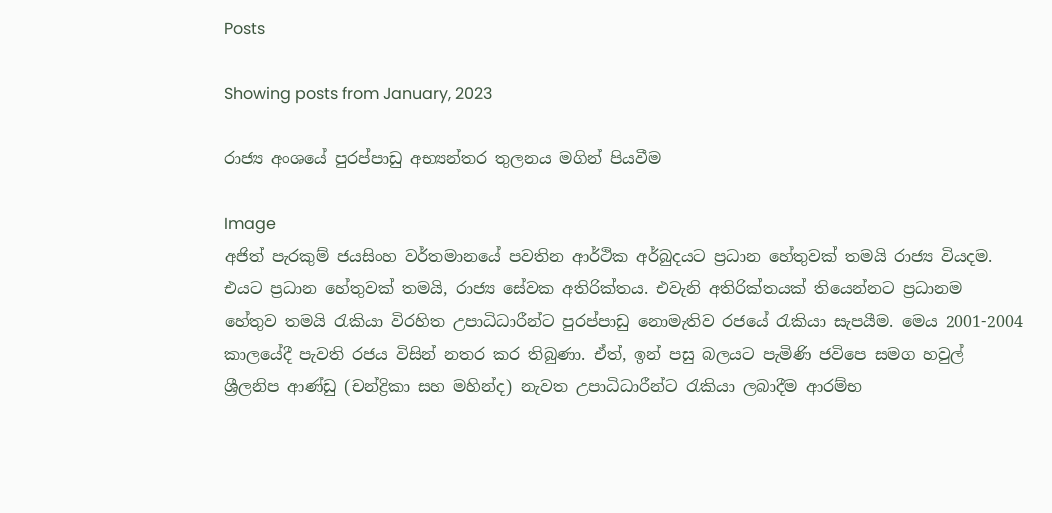Posts

Showing posts from January, 2023

රාජ්‍ය අංශයේ පුරප්පාඩු අභ්‍යන්තර තුලනය මගින් පියවීම

Image
අජිත් පැරකුම් ජයසිංහ වර්තමානයේ පවතින ආර්ථික අර්බුදයට ප්‍රධාන හේතුවක් තමයි රාජ්‍ය වියදම. එයට ප්‍රධාන හේතුවක් තමයි, රාජ්‍ය සේවක අතිරික්තය. එවැනි අතිරික්තයක් තියෙන්නට ප්‍රධානම හේතුව තමයි රැකියා විරහිත උපාධිධාරීන්ට පුරප්පාඩු නොමැතිව රජයේ රැකියා සැපයීම. මෙය 2001-2004 කාලයේදී පැවති රජය විසින් නතර කර තිබුණා. ඒත්, ඉන් පසු බලයට පැමිණි ජවිපෙ සමග හවුල් ශ්‍රීලනිප ආණ්ඩු (චන්ද්‍රිකා සහ මහින්ද) නැවත උපාධිධාරීන්ට රැකියා ලබාදීම ආරම්භ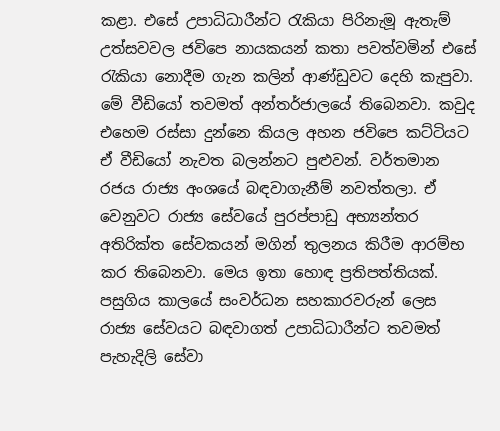කළා. එසේ උපාධිධාරීන්ට රැකියා පිරිනැමූ ඇතැම් උත්සවවල ජවිපෙ නායකයන් කතා පවත්වමින් එසේ රැකියා නොදීම ගැන කලින් ආණ්ඩුවට දෙහි කැපුවා. මේ වීඩියෝ තවමත් අන්තර්ජාලයේ තිබෙනවා. කවුද එහෙම රස්සා දුන්නෙ කියල අහන ජවිපෙ කට්ටියට ඒ වීඩියෝ නැවත බලන්නට පුළුවන්. වර්තමාන රජය රාජ්‍ය අංශයේ බඳවාගැනීම් නවත්තලා. ඒ වෙනුවට රාජ්‍ය සේවයේ පුරප්පාඩු අභ්‍යන්තර අතිරික්ත සේවකයන් මගින් තුලනය කිරීම ආරම්භ කර තිබෙනවා. මෙය ඉතා හොඳ ප්‍රතිපත්තියක්. පසුගිය කාලයේ සංවර්ධන සහකාරවරුන් ලෙස රාජ්‍ය සේවයට බඳවාගත් උපාධිධාරීන්ට තවමත් පැහැදිලි සේවා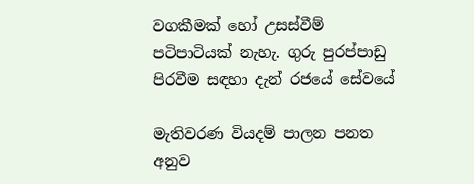වගකීමක් හෝ උසස්වීම් පටිපාටියක් නැහැ. ගුරු පුරප්පාඩු පිරවීම සඳහා දැන් රජයේ සේවයේ

මැතිවරණ වියදම් පාලන පනත අනුව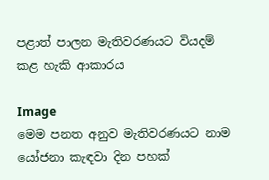පළාත් පාලන මැතිවරණයට වියදම් කළ හැකි ආකාරය

Image
මෙම පනත අනුව මැතිවරණයට නාම යෝජනා කැඳවා දින පහක්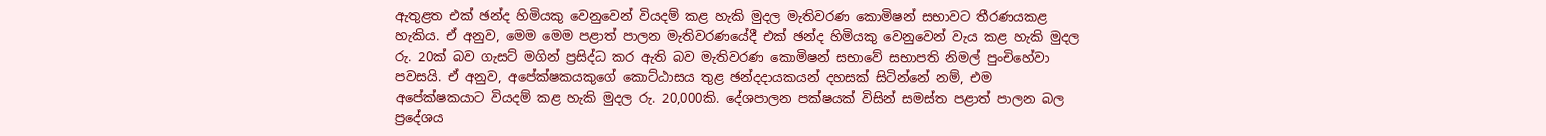ඇතුළත එක් ඡන්ද හිමියකු වෙනුවෙන් වියදම් කළ හැකි මුදල මැතිවරණ කොමිෂන් සභාවට තීරණයකළ හැකිය. ඒ අනුව, මෙම මෙම පළාත් පාලන මැතිවරණයේදී එක් ඡන්ද හිමියකු වෙනුවෙන් වැය කළ හැකි මුදල රු. 20ක් බව ගැසට් මගින් ප්‍රසිද්ධ කර ඇති බව මැතිවරණ කොමිෂන් සභාවේ සභාපති නිමල් පුංචිහේවා පවසයි. ඒ අනුව, අපේක්ෂකයකුගේ කොට්ඨාසය තුළ ඡන්දදායකයන් දහසක් සිටින්නේ නම්, එම අපේක්ෂකයාට වියදම් කළ හැකි මුදල රු. 20,000කි. දේශපාලන පක්ෂයක් විසින් සමස්ත පළාත් පාලන බල ප්‍රදේශය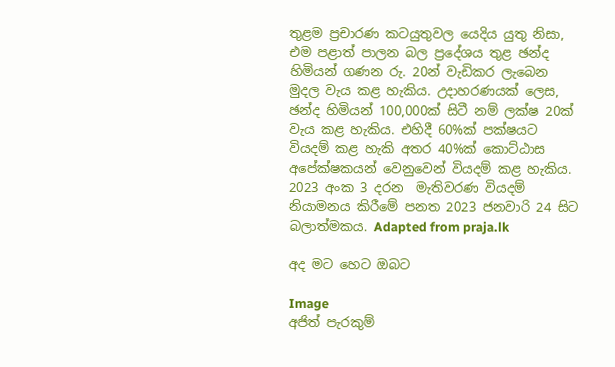තුළම ප්‍රචාරණ කටයුතුවල යෙදිය යුතු නිසා, එම පළාත් පාලන බල ප්‍රදේශය තුළ ඡන්ද හිමියන් ගණන රු. 20න් වැඩිකර ලැබෙන මුදල වැය කළ හැකිය. උදාහරණයක් ලෙස, ඡන්ද හිමියන් 100,000ක් සිටී නම් ලක්ෂ 20ක් වැය කළ හැකිය. එහිදී 60%ක් පක්ෂයට වියදම් කළ හැකි අතර 40%ක් කොට්ඨාස අපේක්ෂකයන් වෙනුවෙන් වියදම් කළ හැකිය. 2023 අංක 3 දරන  මැතිවරණ වියදම් නියාමනය කිරීමේ පනත 2023 ජනවාරි 24 සිට බලාත්මකය. Adapted from praja.lk

අද මට හෙට ඔබට

Image
අජිත් පැරකුම්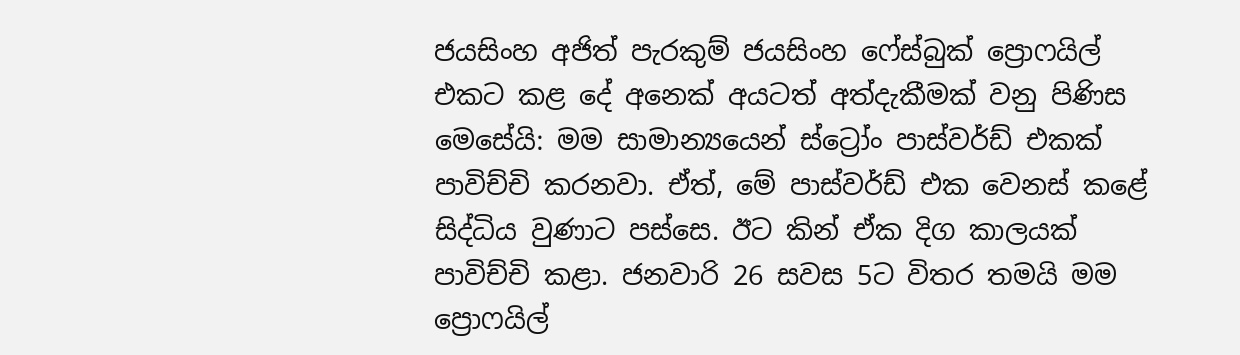ජයසිංහ අජිත් පැරකුම් ජයසිංහ ෆේස්බුක් ප්‍රොෆයිල් එකට කළ දේ අනෙක් අයටත් අත්දැකීමක් වනු පිණිස මෙසේයි: මම සාමාන්‍යයෙන් ස්ට්‍රෝං පාස්වර්ඩ් එකක් පාවිච්චි කරනවා. ඒත්, මේ පාස්වර්ඩ් එක වෙනස් කළේ සිද්ධිය වුණාට පස්සෙ. ඊට කින් ඒක දිග කාලයක් පාවිච්චි කළා. ජනවාරි 26 සවස 5ට විතර තමයි මම ප්‍රොෆයිල්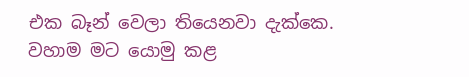එක බෑන් වෙලා තියෙනවා දැක්කෙ. වහාම මට යොමු කළ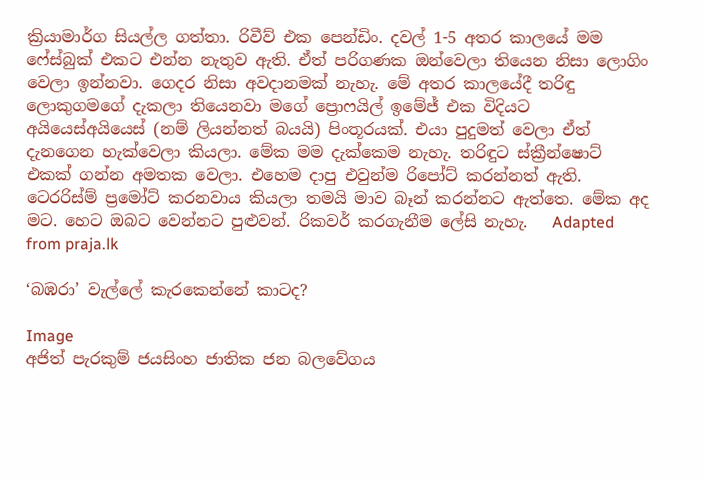ක්‍රියාමාර්ග සියල්ල ගත්තා. රිවීව් එක පෙන්ඩිං. දවල් 1-5 අතර කාලයේ මම ෆේස්බුක් එකට එන්න නැතුව ඇති. ඒත් පරිගණක ඔන්වෙලා තියෙන නිසා ලොගිං වෙලා ඉන්නවා. ගෙදර නිසා අවදානමක් නැහැ. මේ අතර කාලයේදී තරිඳු ලොකුගමගේ දැකලා තියෙනවා මගේ ප්‍රොෆයිල් ඉමේජ් එක විදියට අයියෙස්අයියෙස් (නම් ලියන්නත් බයයි) පිංතූරයක්. එයා පුදුමත් වෙලා ඒත් දැනගෙන හැක්වෙලා කියලා. මේක මම දැක්කෙම නැහැ. තරිඳුට ස්ක්‍රීන්ෂොට් එකක් ගන්න අමතක වෙලා. එහෙම දාපු එවුන්ම රිපෝට් කරන්නත් ඇති. ටෙරරිස්ම් ප්‍රමෝට් කරනවාය කියලා තමයි මාව බෑන් කරන්නට ඇත්තෙ. මේක අද මට. හෙට ඔබට වෙන්නට පුළුවන්. රිකවර් කරගැනීම ලේසි නැහැ.   Adapted from praja.lk

‘බඹරා’ වැල්ලේ කැරකෙන්නේ කාටද?

Image
අජිත් පැරකුම් ජයසිංහ ජාතික ජන බලවේගය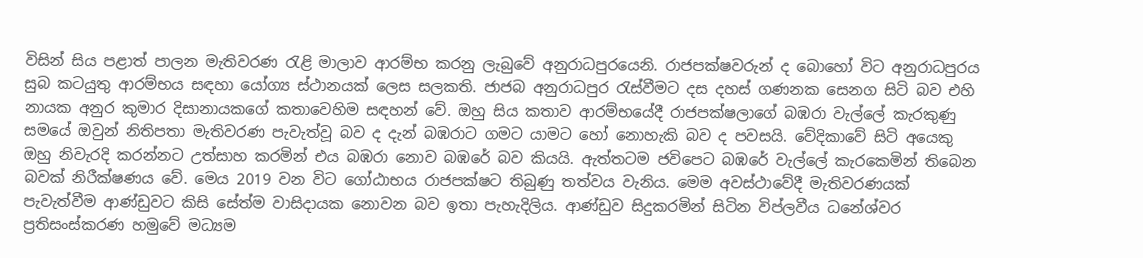විසින් සිය පළාත් පාලන මැතිවරණ රැළි මාලාව ආරම්භ කරනු ලැබුවේ අනුරාධපුරයෙනි. රාජපක්ෂවරුන් ද බොහෝ විට අනුරාධපුරය සුබ කටයුතු ආරම්භය සඳහා යෝග්‍ය ස්ථානයක් ලෙස සලකති. ජාජබ අනුරාධපුර රැස්වීමට දස දහස් ගණනක සෙනග සිටි බව එහි නායක අනුර කුමාර දිසානායකගේ කතාවෙහිම සඳහන් වේ. ඔහු සිය කතාව ආරම්භයේදී රාජපක්ෂලාගේ බඹරා වැල්ලේ කැරකුණු සමයේ ඔවුන් නිතිපතා මැතිවරණ පැවැත්වූ බව ද දැන් බඹරාට ගමට යාමට හෝ නොහැකි බව ද පවසයි. වේදිකාවේ සිටි අයෙකු ඔහු නිවැරදි කරන්නට උත්සාහ කරමින් එය බඹරා නොව බඹරේ බව කියයි. ඇත්තටම ජවිපෙට බඹරේ වැල්ලේ කැරකෙමින් තිබෙන බවක් නිරීක්ෂණය වේ. මෙය 2019 වන විට ගෝඨාභය රාජපක්ෂට තිබුණු තත්වය වැනිය. මෙම අවස්ථාවේදී මැතිවරණයක් පැවැත්වීම ආණ්ඩුවට කිසි සේත්ම වාසිදායක නොවන බව ඉතා පැහැදිලිය. ආණ්ඩුව සිදුකරමින් සිටින විප්ලවීය ධනේශ්වර ප්‍රතිසංස්කරණ හමුවේ මධ්‍යම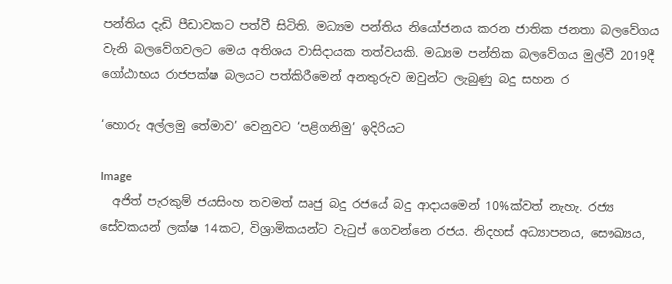පන්තිය දැඩි පීඩාවකට පත්වී සිටිති. මධ්‍යම පන්තිය නියෝජනය කරන ජාතික ජනතා බලවේගය වැනි බලවේගවලට මෙය අතිශය වාසිදායක තත්වයකි. මධ්‍යම පන්තික බලවේගය මුල්වී 2019දී ගෝඨාභය රාජපක්ෂ බලයට පත්කිරීමෙන් අනතුරුව ඔවුන්ට ලැබුණු බදු සහන ර

‘හොරු අල්ලමු තේමාව’ වෙනුවට ‘පළිගනිමු’ ඉදිරියට

Image
  අජිත් පැරකුම් ජයසිංහ තවමත් ඍජු බදු රජයේ බදු ආදායමෙන් 10%ක්වත් නැහැ. රජ්‍ය සේවකයන් ලක්ෂ 14කට, විශ්‍රාමිකයන්ට වැටුප් ගෙවන්නෙ රජය. නිදහස් අධ්‍යාපනය, සෞඛ්‍යය,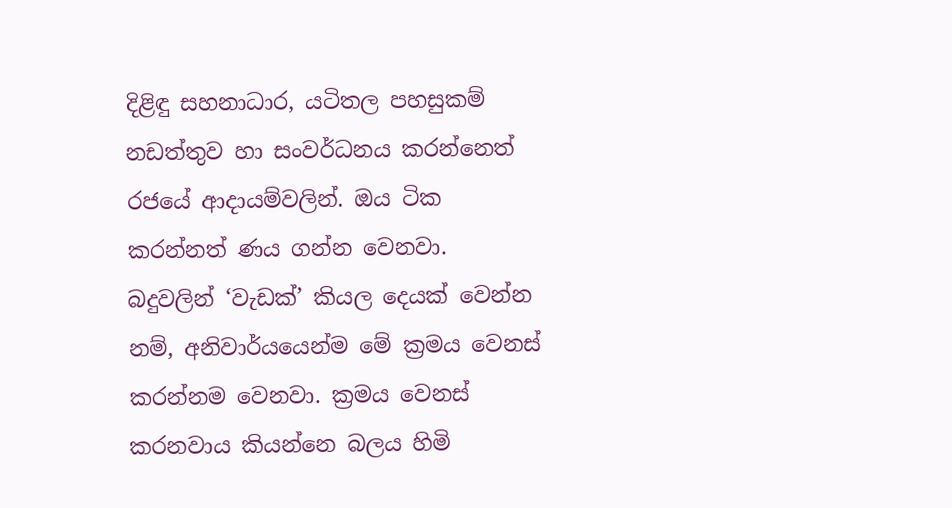දිළිඳු සහනාධාර, යටිතල පහසුකම් නඩත්තුව හා සංවර්ධනය කරන්නෙත් රජයේ ආදායම්වලින්. ඔය ටික කරන්නත් ණය ගන්න වෙනවා. බදුවලින් ‘වැඩක්’ කියල දෙයක් වෙන්න නම්, අනිවාර්යයෙන්ම මේ ක්‍රමය වෙනස් කරන්නම වෙනවා. ක්‍රමය වෙනස් කරනවාය කියන්නෙ බලය හිමි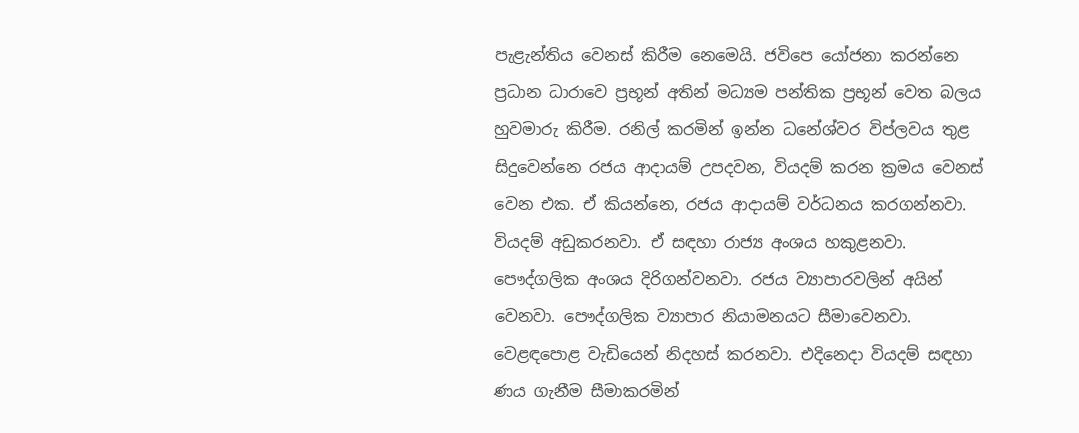පැළැන්තිය වෙනස් කිරීම නෙමෙයි. ජවිපෙ යෝජනා කරන්නෙ ප්‍රධාන ධාරාවෙ ප්‍රභූන් අතින් මධ්‍යම පන්තික ප්‍රභූන් වෙත බලය හුවමාරු කිරීම. රනිල් කරමින් ඉන්න ධනේශ්වර විප්ලවය තුළ සිදුවෙන්නෙ රජය ආදායම් උපදවන, වියදම් කරන ක්‍රමය වෙනස් වෙන එක. ඒ කියන්නෙ, රජය ආදායම් වර්ධනය කරගන්නවා. වියදම් අඩුකරනවා. ඒ සඳහා රාජ්‍ය අංශය හකුළනවා. පෞද්ගලික අංශය දිරිගන්වනවා. රජය ව්‍යාපාරවලින් අයින් වෙනවා. පෞද්ගලික ව්‍යාපාර නියාමනයට සීමාවෙනවා. වෙළඳපොළ වැඩියෙන් නිදහස් කරනවා. එදිනෙදා වියදම් සඳහා ණය ගැනීම සීමාකරමින්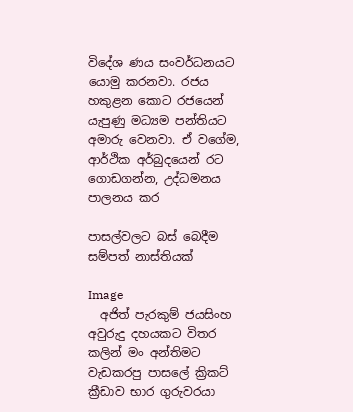විදේශ ණය සංවර්ධනයට යොමු කරනවා. රජය හකුළන කොට රජයෙන් යැපුණු මධ්‍යම පන්තියට අමාරු වෙනවා. ඒ වගේම, ආර්ථික අර්බුදයෙන් රට ගොඩගන්න, උද්ධමනය පාලනය කර

පාසල්වලට බස් බෙදීම සම්පත් නාස්තියක්

Image
  අජිත් පැරකුම් ජයසිංහ අවුරුදු දහයකට විතර කලින් මං අන්තිමට වැඩකරපු පාසලේ ක්‍රිකට් ක්‍රීඩාව භාර ගුරුවරයා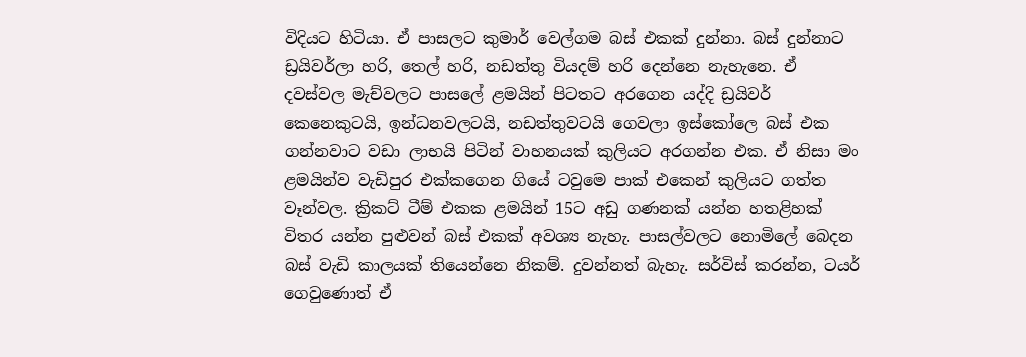විදියට හිටියා. ඒ පාසලට කුමාර් වෙල්ගම බස් එකක් දුන්නා. බස් දුන්නාට ඩ්‍රයිවර්ලා හරි, තෙල් හරි, නඩත්තු වියදම් හරි දෙන්නෙ නැහැනෙ. ඒ දවස්වල මැච්වලට පාසලේ ළමයින් පිටතට අරගෙන යද්දි ඩ්‍රයිවර් කෙනෙකුටයි, ඉන්ධනවලටයි, නඩත්තුවටයි ගෙවලා ඉස්කෝලෙ බස් එක ගන්නවාට වඩා ලාභයි පිටින් වාහනයක් කුලියට අරගන්න එක. ඒ නිසා මං ළමයින්ව වැඩිපුර එක්කගෙන ගියේ ටවුමෙ පාක් එකෙන් කුලියට ගත්ත වෑන්වල. ක්‍රිකට් ටීම් එකක ළමයින් 15ට අඩු ගණනක් යන්න හතළිහක් විතර යන්න පුළුවන් බස් එකක් අවශ්‍ය නැහැ. පාසල්වලට නොමිලේ බෙදන බස් වැඩි කාලයක් තියෙන්නෙ නිකම්. දුවන්නත් බැහැ. සර්විස් කරන්න, ටයර් ගෙවුණොත් ඒ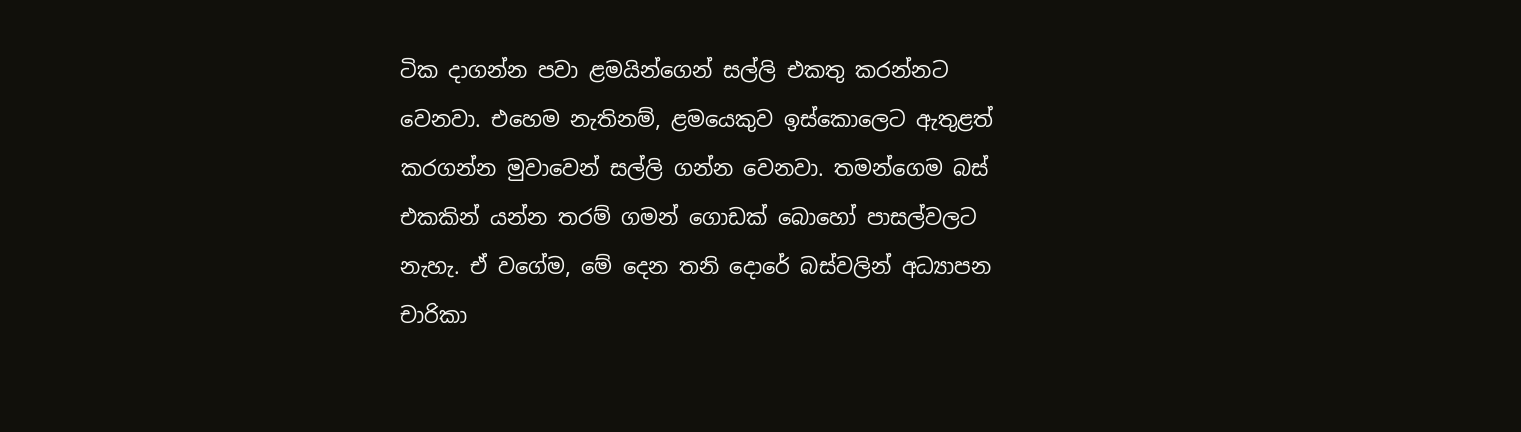ටික දාගන්න පවා ළමයින්ගෙන් සල්ලි එකතු කරන්නට වෙනවා. එහෙම නැතිනම්, ළමයෙකුව ඉස්කොලෙට ඇතුළත් කරගන්න මුවාවෙන් සල්ලි ගන්න වෙනවා. තමන්ගෙම බස් එකකින් යන්න තරම් ගමන් ගොඩක් බොහෝ පාසල්වලට නැහැ. ඒ වගේම, මේ දෙන තනි දොරේ බස්වලින් අධ්‍යාපන චාරිකා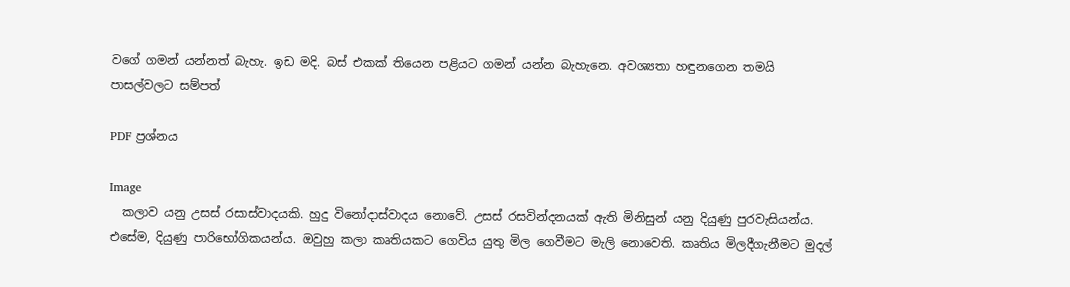වගේ ගමන් යන්නත් බැහැ. ඉඩ මදි. බස් එකක් තියෙන පළියට ගමන් යන්න බැහැනෙ. අවශ්‍යතා හඳුනගෙන තමයි පාසල්වලට සම්පත්

PDF ප්‍රශ්නය

Image
  කලාව යනු උසස් රසාස්වාදයකි. හුදු විනෝදාස්වාදය නොවේ. උසස් රසවින්දනයක් ඇති මිනිසුන් යනු දියුණු පුරවැසියන්ය. එසේම, දියුණු පාරිභෝගිකයන්ය. ඔවුහු කලා කෘතියකට ගෙවිය යුතු මිල ගෙවීමට මැලි නොවෙති. කෘතිය මිලදීගැනීමට මුදල්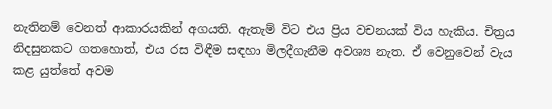නැතිනම් වෙනත් ආකාරයකින් අගයති. ඇතැම් විට එය ප්‍රිය වචනයක් විය හැකිය. චිත්‍රය නිදසුනකට ගතහොත්, එය රස විඳීම සඳහා මිලදීගැනීම අවශ්‍ය නැත. ඒ වෙනුවෙන් වැය කළ යුත්තේ අවම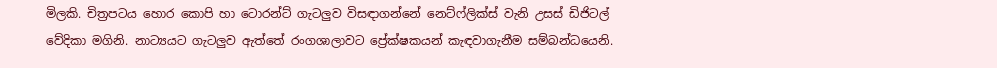මිලකි. චිත්‍රපටය හොර කොපි හා ටොරන්ට් ගැටලුව විසඳාගන්නේ නෙට්ෆ්ලික්ස් වැනි උසස් ඩිජිටල් වේදිකා මගිනි. නාට්‍යයට ගැටලුව ඇත්තේ රංගශාලාවට ප්‍රේක්ෂකයන් කැඳවාගැනීම සම්බන්ධයෙනි.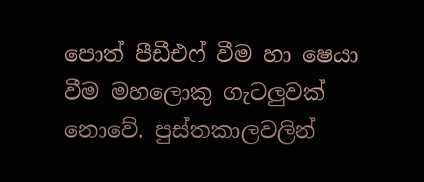පොත් පීඩීඑෆ් වීම හා ෂෙයා වීම මහලොකු ගැටලුවක් නොවේ. පුස්තකාලවලින්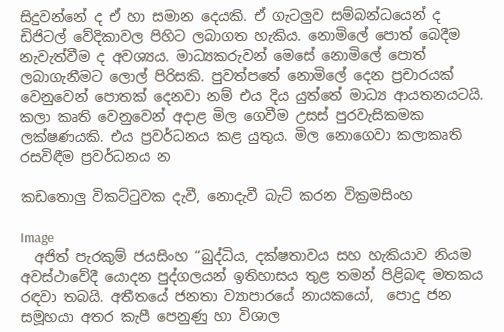සිදුවන්නේ ද ඒ හා සමාන දෙයකි. ඒ ගැටලුව සම්බන්ධයෙන් ද ඩිජිටල් වේදිකාවල පිහිට ලබාගත හැකිය. නොමිලේ පොත් බෙදීම නැවැත්වීම ද අවශ්‍යය. මාධ්‍යකරුවන් මෙසේ නොමිලේ පොත් ලබාගැනීමට ලොල් පිරිසකි. පුවත්පතේ නොමිලේ දෙන ප්‍රචාරයක් වෙනුවෙන් පොතක් දෙනවා නම් එය දිය යුත්තේ මාධ්‍ය ආයතනයටයි. කලා කෘති වෙනුවෙන් අදාළ මිල ගෙවීම උසස් පුරවැසිකමක ලක්ෂණයකි. එය ප්‍රවර්ධනය කළ යුතුය. මිල නොගෙවා කලාකෘති රසවිඳීම ප්‍රවර්ධනය න

කඩතොලු විකට්ටුවක දැවී, නොදැවී බැට් කරන වික්‍රමසිංහ

Image
  අජිත් පැරකුම් ජයසිංහ “බුද්ධිය, දක්ෂතාවය සහ හැකියාව නියම අවස්ථාවේදී යොදන පුද්ගලයන් ඉතිහාසය තුළ තමන් පිළිබඳ මතකය රඳවා තබයි. අතීතයේ ජනතා ව්‍යාපාරයේ නායකයෝ,  පොදු ජන සමූහයා අතර කැපී පෙනුණු හා විශාල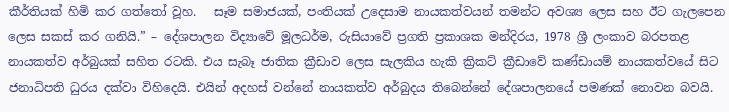කීර්තියක් හිමි කර ගත්තෝ වූහ.   සෑම සමාජයක්, පංතියක් උදෙසාම නායකත්වයන් තමන්ට අවශ්‍ය ලෙස සහ ඊට ගැලපෙන ලෙස සකස් කර ගනියි.” – දේශපාලන විද්‍යාවේ මූලධර්ම, රුසියාවේ ප්‍රගති ප්‍රකාශක මන්දිරය, 1978 ශ්‍රී ලංකාව බරපතළ නායකත්ව අර්බුයක් සහිත රටකි. එය සැබෑ ජාතික ක්‍රීඩාව ලෙස සැලකිය හැකි ක්‍රිකට් ක්‍රීඩාවේ කණ්ඩායම් නායකත්වයේ සිට ජනාධිපති ධුරය දක්වා විහිදෙයි. එයින් අදහස් වන්නේ නායකත්ව අර්බුදය තිබෙන්නේ දේශපාලනයේ පමණක් නොවන බවයි.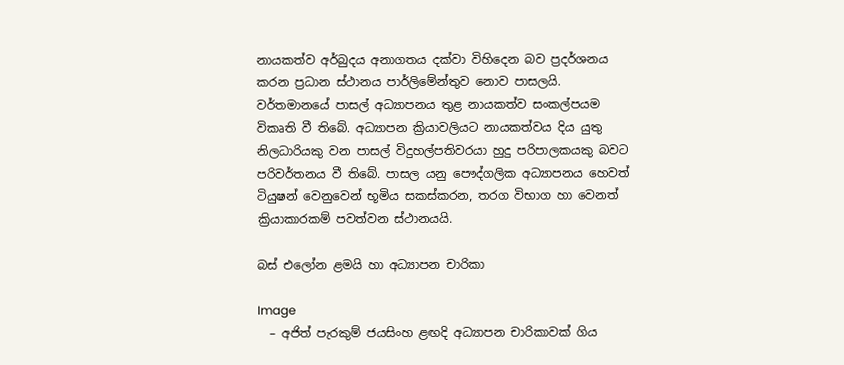නායකත්ව අර්බුදය අනාගතය දක්වා විහිදෙන බව ප්‍රදර්ශනය කරන ප්‍රධාන ස්ථානය පාර්ලිමේන්තුව නොව පාසලයි. වර්තමානයේ පාසල් අධ්‍යාපනය තුළ නායකත්ව සංකල්පයම විකෘති වී තිබේ. අධ්‍යාපන ක්‍රියාවලියට නායකත්වය දිය යුතු නිලධාරියකු වන පාසල් විදුහල්පතිවරයා හුදු පරිපාලකයකු බවට පරිවර්තනය වී තිබේ. පාසල යනු පෞද්ගලික අධ්‍යාපනය හෙවත් ටියුෂන් වෙනුවෙන් භූමිය සකස්කරන, තරග විභාග හා වෙනත් ක්‍රියාකාරකම් පවත්වන ස්ථානයයි.

බස් එලෝන ළමයි හා අධ්‍යාපන චාරිකා

Image
  – අජිත් පැරකුම් ජයසිංහ ළඟදි අධ්‍යාපන චාරිකාවක් ගිය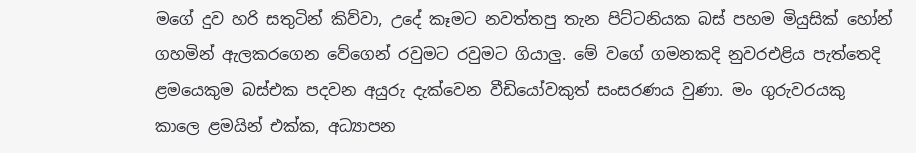මගේ දුව හරි සතුටින් කිව්වා, උදේ කෑමට නවත්තපු තැන පිට්ටනියක බස් පහම මියුසික් හෝන් ගහමින් ඇලකරගෙන වේගෙන් රවුමට රවුමට ගියාලු. මේ වගේ ගමනකදි නුවරඑළිය පැත්තෙදි ළමයෙකුම බස්එක පදවන අයුරු දැක්වෙන වීඩියෝවකුත් සංසරණය වුණා. මං ගුරුවරයකු කාලෙ ළමයින් එක්ක, අධ්‍යාපන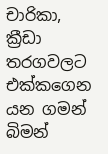චාරිකා, ක්‍රීඩා තරගවලට එක්කගෙන යන ගමන් බිමන්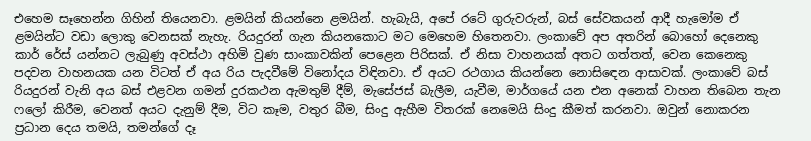එහෙම සෑහෙන්න ගිහින් තියෙනවා. ළමයින් කියන්නෙ ළමයින්. හැබැයි, අපේ රටේ ගුරුවරුන්, බස් සේවකයන් ආදී හැමෝම ඒ ළමයින්ට වඩා ලොකු වෙනසක් නැහැ. රියදුරන් ගැන කියනකොට මට මෙහෙම හිතෙනවා. ලංකාවේ අප අතරින් බොහෝ දෙනෙකු කාර් රේස් යන්නට ලැබුණු අවස්ථා අහිමි වුණ සාංකාවකින් පෙළෙන පිරිසක්. ඒ නිසා වාහනයක් අතට ගත්තත්, වෙන කෙනෙකු පදවන වාහනයක යන විටත් ඒ අය රිය පැදවීමේ විනෝදය විඳිනවා. ඒ අයට රථගාය කියන්නෙ නොසිඳෙන ආසාවක්. ලංකාවේ බස් රියදුරන් වැනි අය බස් එළවන ගමන් දුරකථන ඇමතුම් දීම්, මැසේජස් බැලීම, යැවීම, මාර්ගයේ යන එන අනෙක් වාහන තිබෙන තැන ෆලෝ කිරීම, වෙනත් අයට දැනුම් දීම, විට කෑම, වතුර බීම, සිංදු ඇහීම විතරක් නෙමෙයි සිංදු කීමත් කරනවා. ඔවුන් නොකරන ප්‍රධාන දෙය තමයි, තමන්ගේ දෑ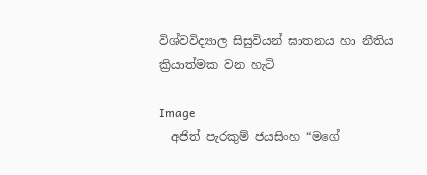විශ්වවිද්‍යාල සිසුවියන් ඝාතනය හා නීතිය ක්‍රියාත්මක වන හැටි

Image
  අජිත් පැරකුම් ජයසිංහ “මගේ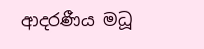ආදරණීය මධූ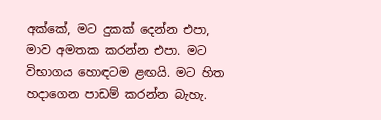අක්කේ, මට දුකක් දෙන්න එපා, මාව අමතක කරන්න එපා. මට විභාගය හොඳටම ළඟයි. මට හිත හදාගෙන පාඩම් කරන්න බැහැ.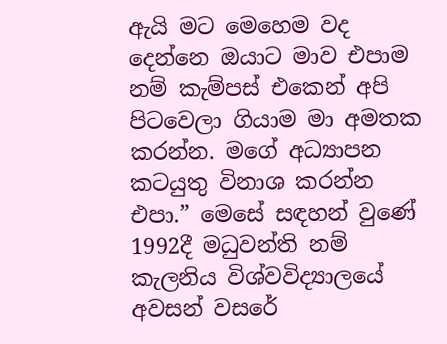ඇයි මට මෙහෙම වද දෙන්නෙ ඔයාට මාව එපාම නම් කැම්පස් එකෙන් අපි පිටවෙලා ගියාම මා අමතක කරන්න. මගේ අධ්‍යාපන කටයුතු විනාශ කරන්න එපා.” මෙසේ සඳහන් වුණේ 1992දී මධුවන්ති නම් කැලනිය විශ්වවිද්‍යාලයේ අවසන් වසරේ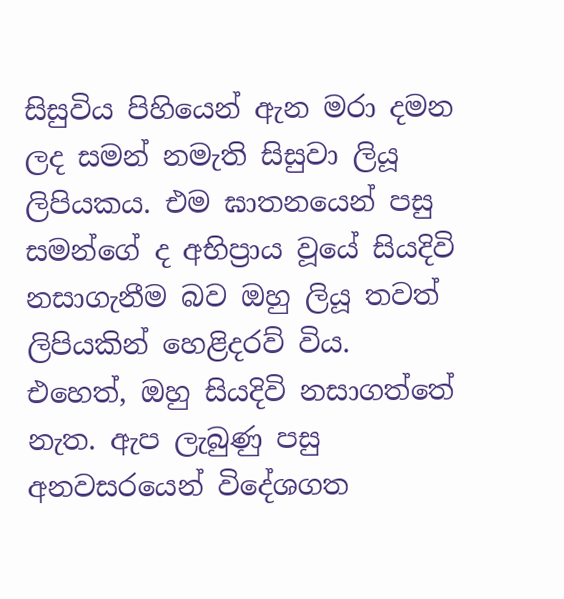සිසුවිය පිහියෙන් ඇන මරා දමන ලද සමන් නමැති සිසුවා ලියූ ලිපියකය. එම ඝාතනයෙන් පසු සමන්ගේ ද අභිප්‍රාය වූයේ සියදිවි නසාගැනීම බව ඔහු ලියූ තවත් ලිපියකින් හෙළිදරව් විය. එහෙත්, ඔහු සියදිවි නසාගත්තේ නැත. ඇප ලැබුණු පසු අනවසරයෙන් විදේශගත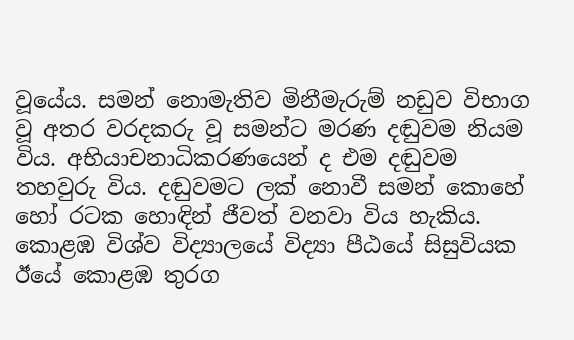වූයේය. සමන් නොමැතිව මිනීමැරුම් නඩුව විභාග වූ අතර වරදකරු වූ සමන්ට මරණ දඬුවම නියම විය. අභියාචනාධිකරණයෙන් ද එම දඬුවම තහවුරු විය. දඬුවමට ලක් නොවී සමන් කොහේ හෝ රටක හොඳින් ජීවත් වනවා විය හැකිය. කොළඹ විශ්ව විද්‍යාලයේ විද්‍යා පීඨයේ සිසුවියක ඊයේ කොළඹ තුරග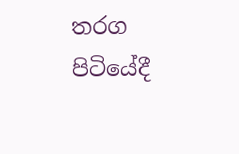තරග පිටියේදී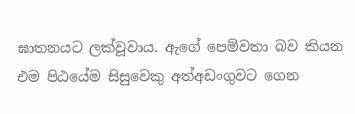ඝාතනයට ලක්වූවාය. ඇගේ පෙම්වතා බව කියන එම පිඨයේම සිසුවෙකු අත්අඩංගුවට ගෙන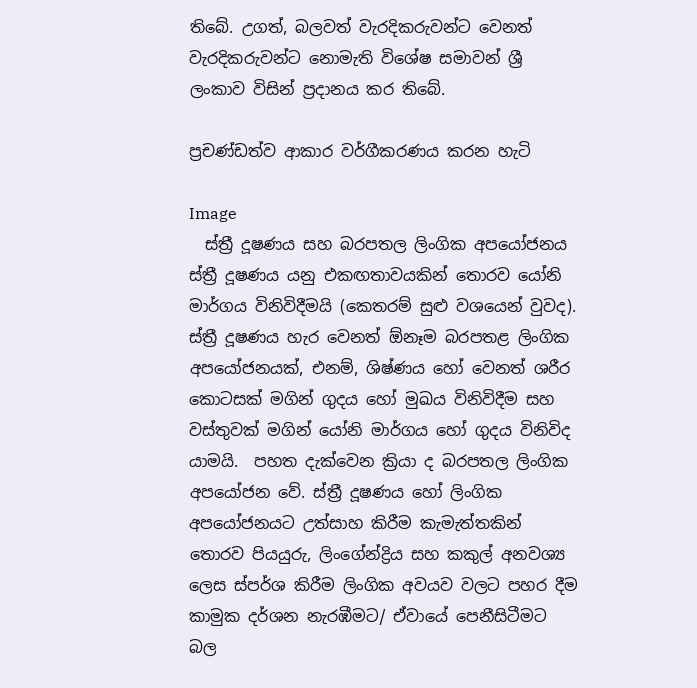තිබේ. උගත්, බලවත් වැරදිකරුවන්ට වෙනත් වැරදිකරුවන්ට නොමැති විශේෂ සමාවන් ශ්‍රී ලංකාව විසින් ප්‍රදානය කර තිබේ.

ප්‍රචණ්ඩත්ව ආකාර වර්ගීකරණය කරන හැටි

Image
  ස්ත්‍රී දූෂණය සහ බරපතල ලිංගික අපයෝජනය ස්ත්‍රී දූෂණය යනු එකඟතාවයකින් තොරව යෝනි මාර්ගය විනිවිදීමයි (කෙතරම් සුළු වශයෙන් වුවද). ස්ත්‍රී දූෂණය හැර වෙනත් ඕනෑම බරපතළ ලිංගික අපයෝජනයක්, එනම්, ශිෂ්ණය හෝ වෙනත් ශරීර කොටසක් මගින් ගුදය හෝ මුඛය විනිවිදීම සහ වස්තුවක් මගින් යෝනි මාර්ගය හෝ ගුදය විනිවිද යාමයි.  පහත දැක්වෙන ක්‍රියා ද බරපතල ලිංගික අපයෝජන වේ. ස්ත්‍රී දූෂණය හෝ ලිංගික අපයෝජනයට උත්සාහ කිරීම කැමැත්තකින් තොරව පියයුරු, ලිංගේන්ද්‍රිය සහ කකුල් අනවශ්‍ය ලෙස ස්පර්ශ කිරීම ලිංගික අවයව වලට පහර දීම කාමුක දර්ශන නැරඹීමට/ ඒවායේ පෙනීසිටීමට බල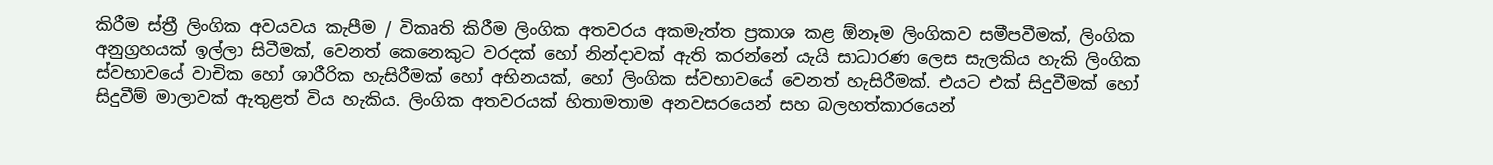කිරීම ස්ත්‍රී ලිංගික අවයවය කැපීම / විකෘති කිරීම ලිංගික අතවරය අකමැත්ත ප්‍රකාශ කළ ඕනෑම ලිංගිකව සමීපවීමක්, ලිංගික අනුග්‍රහයක් ඉල්ලා සිටීමක්, වෙනත් කෙනෙකුට වරදක් හෝ නින්දාවක් ඇති කරන්නේ යැයි සාධාරණ ලෙස සැලකිය හැකි ලිංගික ස්වභාවයේ වාචික හෝ ශාරීරික හැසිරීමක් හෝ අභිනයක්, හෝ ලිංගික ස්වභාවයේ වෙනත් හැසිරීමක්. එයට එක් සිදුවීමක් හෝ සිදුවීම් මාලාවක් ඇතුළත් විය හැකිය. ලිංගික අතවරයක් හිතාමතාම අනවසරයෙන් සහ බලහත්කාරයෙන්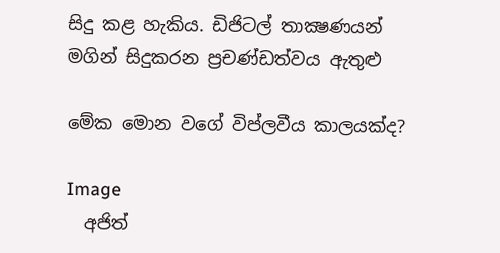සිදු කළ හැකිය. ඩිජිටල් තාක්‍ෂණයන් මගින් සිදුකරන ප්‍රචණ්ඩත්වය ඇතුළු

මේක මොන වගේ විප්ලවීය කාලයක්ද?

Image
  අජිත්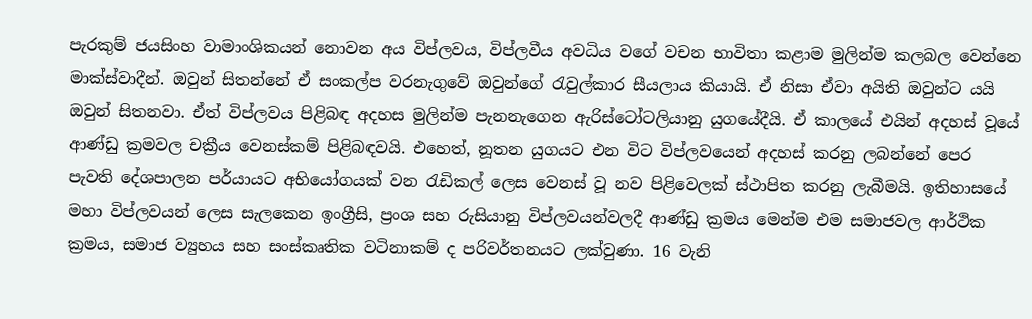පැරකුම් ජයසිංහ වාමාංශිකයන් නොවන අය විප්ලවය, විප්ලවීය අවධිය වගේ වචන භාවිතා කළාම මුලින්ම කලබල වෙන්නෙ මාක්ස්වාදීන්. ඔවුන් සිතන්නේ ඒ සංකල්ප වරනැගුවේ ඔවුන්ගේ රැවුල්කාර සීයලාය කියායි. ඒ නිසා ඒවා අයිති ඔවුන්ට යයි ඔවුන් සිතනවා. ඒත් විප්ලවය පිළිබඳ අදහස මුලින්ම පැනනැගෙන ඇරිස්ටෝටලියානු යුගයේදීයි. ඒ කාලයේ එයින් අදහස් වූයේ ආණ්ඩු ක්‍රමවල චක්‍රීය වෙනස්කම් පිළිබඳවයි. එහෙත්, නූතන යුගයට එන විට විප්ලවයෙන් අදහස් කරනු ලබන්නේ පෙර පැවති දේශපාලන පර්යායට අභියෝගයක් වන රැඩිකල් ලෙස වෙනස් වූ නව පිළිවෙලක් ස්ථාපිත කරනු ලැබීමයි. ඉතිහාසයේ මහා විප්ලවයන් ලෙස සැලකෙන ඉංග්‍රීසි, ප්‍රංශ සහ රුසියානු විප්ලවයන්වලදී ආණ්ඩු ක්‍රමය මෙන්ම එම සමාජවල ආර්ථික ක්‍රමය, සමාජ ව්‍යුහය සහ සංස්කෘතික වටිනාකම් ද පරිවර්තනයට ලක්වුණා. 16 වැනි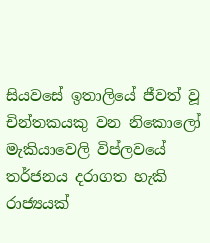සියවසේ ඉතාලියේ ජීවත් වූ චින්තකයකු වන නිකොලෝ මැකියාවෙලි විප්ලවයේ තර්ජනය දරාගත හැකි රාජ්‍යයක්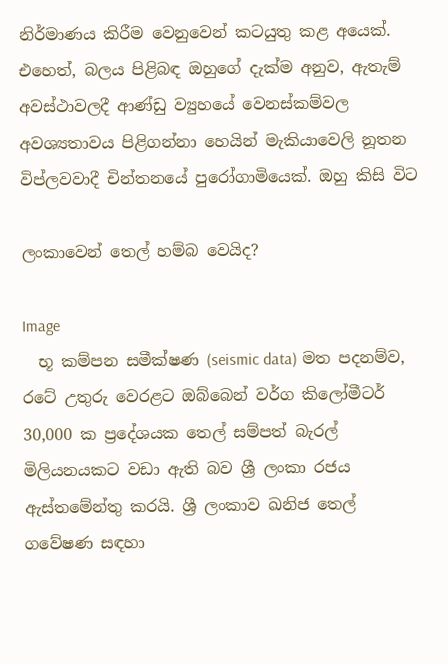නිර්මාණය කිරීම වෙනුවෙන් කටයුතු කළ අයෙක්. එහෙත්, බලය පිළිබඳ ඔහුගේ දැක්ම අනුව, ඇතැම් අවස්ථාවලදී ආණ්ඩු ව්‍යුහයේ වෙනස්කම්වල අවශ්‍යතාවය පිළිගන්නා හෙයින් මැකියාවෙලි නූතන විප්ලවවාදී චින්තනයේ පුරෝගාමියෙක්. ඔහු කිසි විට

ලංකාවෙන් තෙල් හම්බ වෙයිද?

Image
  භූ කම්පන සමීක්ෂණ (seismic data) මත පදනම්ව, රටේ උතුරු වෙරළට ඔබ්බෙන් වර්ග කිලෝමීටර් 30,000 ක ප්‍රදේශයක තෙල් සම්පත් බැරල් මිලියනයකට වඩා ඇති බව ශ්‍රී ලංකා රජය ඇස්තමේන්තු කරයි. ශ්‍රී ලංකාව ඛනිජ තෙල් ගවේෂණ සඳහා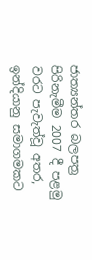ජාත්‍යන්තර බලපත්‍ර පිරිනැමීම 2007 දී පළමු වරට පැවැත්වූ අතර, ඉන්දියානු සමාගමකට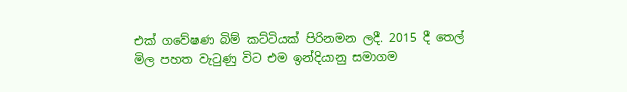එක් ගවේෂණ බිම් කට්ටියක් පිරිනමන ලදී. 2015 දී තෙල් මිල පහත වැටුණු විට එම ඉන්දියානු සමාගම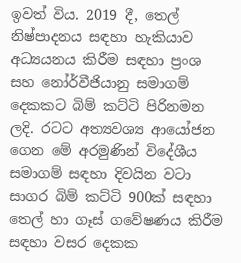ඉවත් විය. 2019 දී, තෙල් නිෂ්පාදනය සඳහා හැකියාව අධ්‍යයනය කිරීම සඳහා ප්‍රංශ සහ නෝර්වීජියානු සමාගම් දෙකකට බිම් කට්ටි පිරිනමන ලදි. රටට අත්‍යවශ්‍ය ආයෝජන ගෙන මේ අරමුණින් විදේශීය සමාගම් සඳහා දිවයින වටා සාගර බිම් කට්ටි 900ක් සඳහා තෙල් හා ගෑස් ගවේෂණය කිරීම සඳහා වසර දෙකක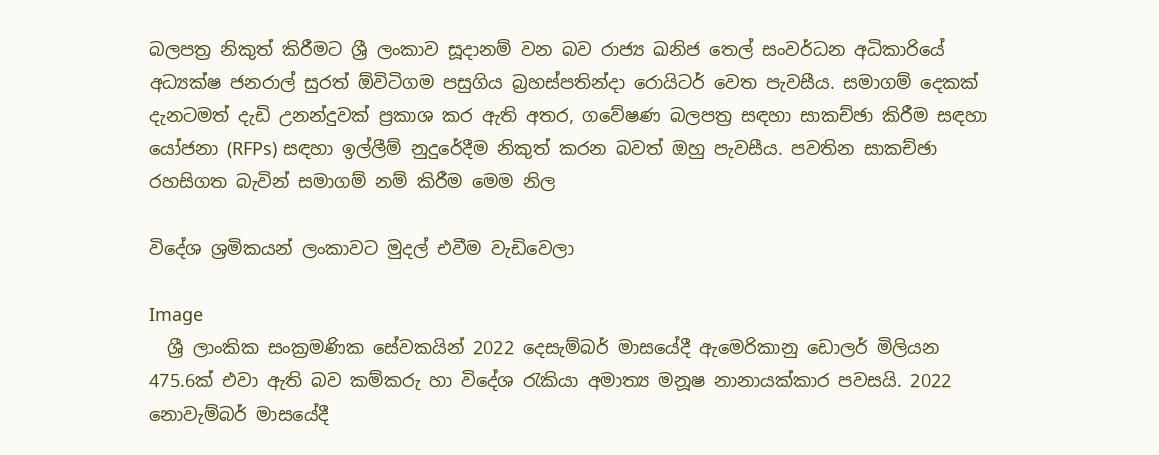බලපත්‍ර නිකුත් කිරීමට ශ්‍රී ලංකාව සූදානම් වන බව රාජ්‍ය ඛනිජ තෙල් සංවර්ධන අධිකාරියේ අධ්‍යක්ෂ ජනරාල් සුරත් ඕවිටිගම පසුගිය බ්‍රහස්පතින්දා රොයිටර් වෙත පැවසීය. සමාගම් දෙකක් දැනටමත් දැඩි උනන්දුවක් ප්‍රකාශ කර ඇති අතර, ගවේෂණ බලපත්‍ර සඳහා සාකච්ඡා කිරීම සඳහා යෝජනා (RFPs) සඳහා ඉල්ලීම් නුදුරේදීම නිකුත් කරන බවත් ඔහු පැවසීය. පවතින සාකච්ඡා රහසිගත බැවින් සමාගම් නම් කිරීම මෙම නිල

විදේශ ශ්‍රමිකයන් ලංකාවට මුදල් එවීම වැඩිවෙලා

Image
  ශ්‍රී ලාංකික සංක්‍රමණික සේවකයින් 2022 දෙසැම්බර් මාසයේදී ඇමෙරිකානු ඩොලර් මිලියන 475.6ක් එවා ඇති බව කම්කරු හා විදේශ රැකියා අමාත්‍ය මනූෂ නානායක්කාර පවසයි. 2022 නොවැම්බර් මාසයේදී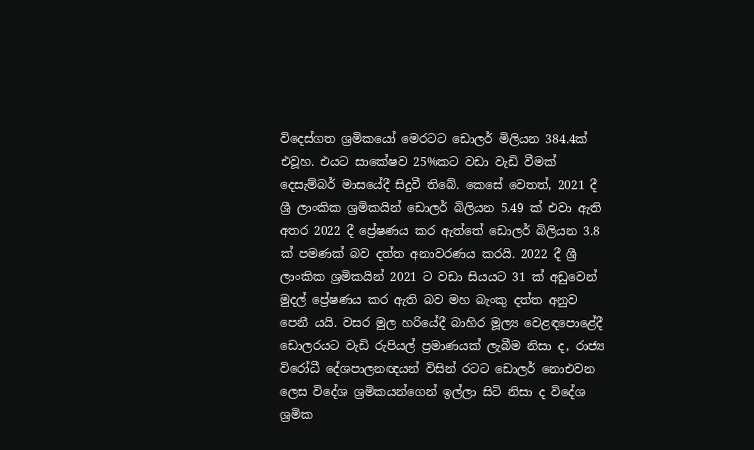විදෙස්ගත ශ්‍රමිකයෝ මෙරටට ඩොලර් මිලියන 384.4ක් එවූහ. එයට සාකේෂව 25%කට වඩා වැඩි වීමක් දෙසැම්බර් මාසයේදී සිදුවී තිබේ. කෙසේ වෙතත්, 2021 දී ශ්‍රී ලාංකික ශ්‍රමිකයින් ඩොලර් බිලියන 5.49 ක් එවා ඇති අතර 2022 දී ප්‍රේෂණය කර ඇත්තේ ඩොලර් බිලියන 3.8 ක් පමණක් බව දත්ත අනාවරණය කරයි. 2022 දී ශ්‍රී ලාංකික ශ්‍රමිකයින් 2021 ට වඩා සියයට 31 ක් අඩුවෙන් මුදල් ප්‍රේෂණය කර ඇති බව මහ බැංකු දත්ත අනුව පෙනී යයි. වසර මුල හරියේදී බාහිර මූල්‍ය වෙළඳපොළේදී ඩොලරයට වැඩි රුපියල් ප්‍රමාණයක් ලැබීම නිසා ද, රාජ්‍ය විරෝධී දේශපාලනඥයන් විසින් රටට ඩොලර් නොඑවන ලෙස විදේශ ශ්‍රමිකයන්ගෙන් ඉල්ලා සිටි නිසා ද විදේශ ශ්‍රමික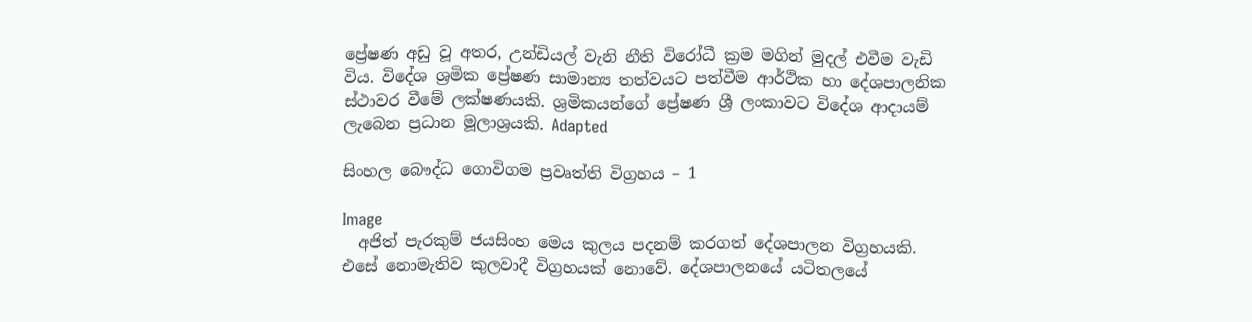ප්‍රේෂණ අඩු වූ අතර, උන්ඩියල් වැනි නීති විරෝධී ක්‍රම මගින් මුදල් එවීම වැඩි විය. විදේශ ශ්‍රමික ප්‍රේෂණ සාමාන්‍ය තත්වයට පත්වීම ආර්ථික හා දේශපාලනික ස්ථාවර වීමේ ලක්ෂණයකි. ශ්‍රමිකයන්ගේ ප්‍රේෂණ ශ්‍රී ලංකාවට විදේශ ආදායම් ලැබෙන ප්‍රධාන මූලාශ්‍රයකි. Adapted

සිංහල බෞද්ධ ගොවිගම ප්‍රවෘත්ති විග්‍රහය – 1

Image
  අජිත් පැරකුම් ජයසිංහ මෙය කුලය පදනම් කරගත් දේශපාලන විග්‍රහයකි. එසේ නොමැතිව කුලවාදී විග්‍රහයක් නොවේ. දේශපාලනයේ යටිතලයේ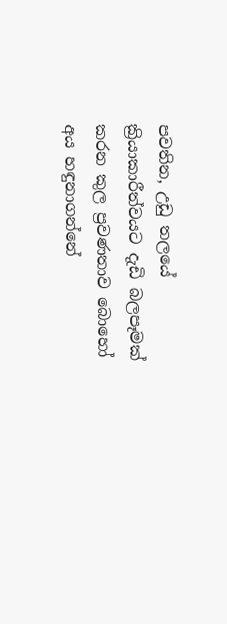පවතින, උඩු තලයේ ක්‍රියාකාරීත්වයට දැඩි බලපෑමක් කරන කුල ප්‍රවණතාව බොහෝ අය හඳුනාගන්නේ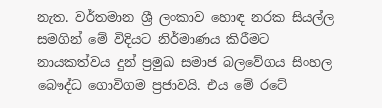නැත. වර්තමාන ශ්‍රී ලංකාව හොඳ නරක සියල්ල සමගින් මේ විදියට නිර්මාණය කිරීමට නායකත්වය දුන් ප්‍රමුඛ සමාජ බලවේගය සිංහල බෞද්ධ ගොවිගම ප්‍රජාවයි. එය මේ රටේ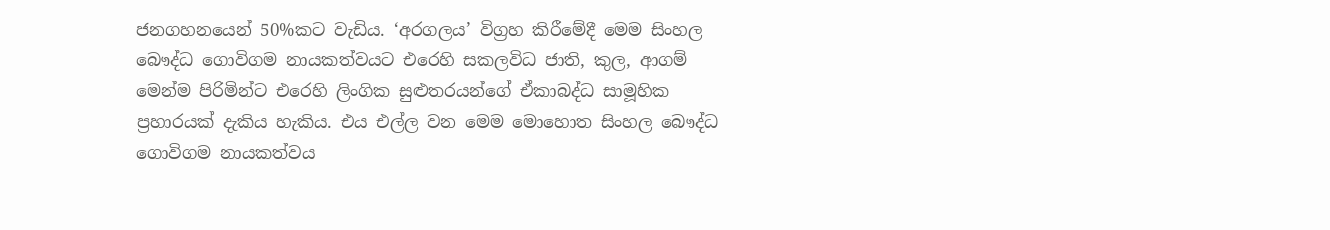ජනගහනයෙන් 50%කට වැඩිය. ‘අරගලය’ විග්‍රහ කිරීමේදී මෙම සිංහල බෞද්ධ ගොවිගම නායකත්වයට එරෙහි සකලවිධ ජාති, කුල, ආගම් මෙන්ම පිරිමින්ට එරෙහි ලිංගික සුළුතරයන්ගේ ඒකාබද්ධ සාමූහික ප්‍රහාරයක් දැකිය හැකිය. එය එල්ල වන මෙම මොහොත සිංහල බෞද්ධ ගොවිගම නායකත්වය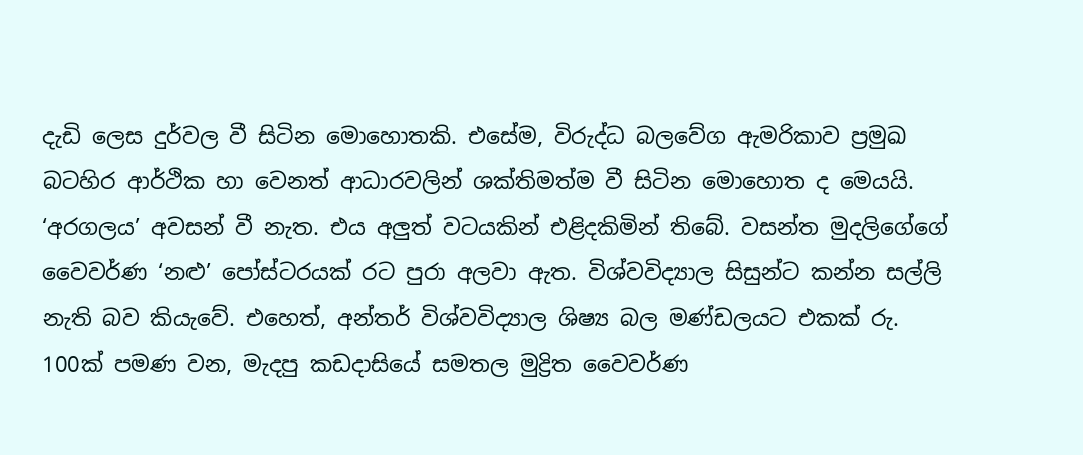දැඩි ලෙස දුර්වල වී සිටින මොහොතකි. එසේම, විරුද්ධ බලවේග ඇමරිකාව ප්‍රමුඛ බටහිර ආර්ථික හා වෙනත් ආධාරවලින් ශක්තිමත්ම වී සිටින මොහොත ද මෙයයි. ‘අරගලය’ අවසන් වී නැත. එය අලුත් වටයකින් එළිදකිමින් තිබේ. වසන්ත මුදලිගේගේ වෛවර්ණ ‘නළු’ පෝස්ටරයක් රට පුරා අලවා ඇත. විශ්වවිද්‍යාල සිසුන්ට කන්න සල්ලි නැති බව කියැවේ. එහෙත්, අන්තර් විශ්වවිද්‍යාල ශිෂ්‍ය බල මණ්ඩලයට එකක් රු. 100ක් පමණ වන, මැදපු කඩදාසියේ සමතල මුද්‍රිත වෛවර්ණ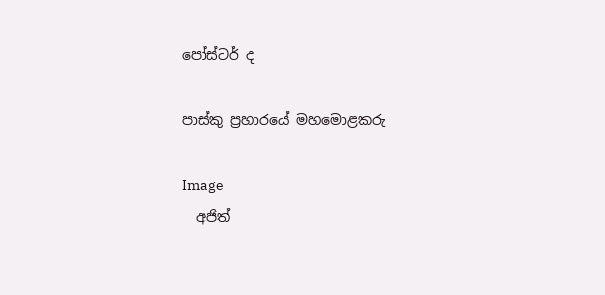පෝස්ටර් ද

පාස්කු ප්‍රහාරයේ මහමොළකරු

Image
  අජිත්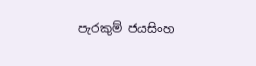පැරකුම් ජයසිංහ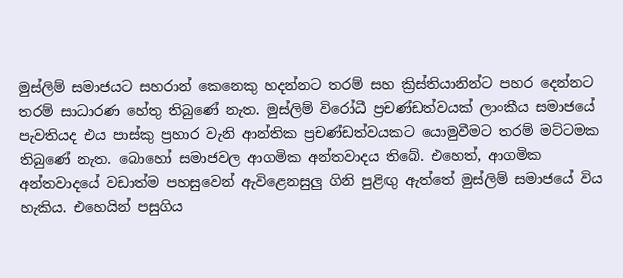මුස්ලිම් සමාජයට සහරාන් කෙනෙකු හදන්නට තරම් සහ ක්‍රිස්තියානින්ට පහර දෙන්නට තරම් සාධාරණ හේතු තිබුණේ නැත. මුස්ලිම් විරෝධී ප්‍රචණ්ඩත්වයක් ලාංකීය සමාජයේ පැවතියද එය පාස්කු ප්‍රහාර වැනි ආන්තික ප්‍රචණ්ඩත්වයකට යොමුවීමට තරම් මට්ටමක තිබුණේ නැත. බොහෝ සමාජවල ආගමික අන්තවාදය තිබේ. එහෙත්, ආගමික අන්තවාදයේ වඩාත්ම පහසුවෙන් ඇවිළෙනසුලු ගිනි පුළිඟු ඇත්තේ මුස්ලිම් සමාජයේ විය හැකිය. එහෙයින් පසුගිය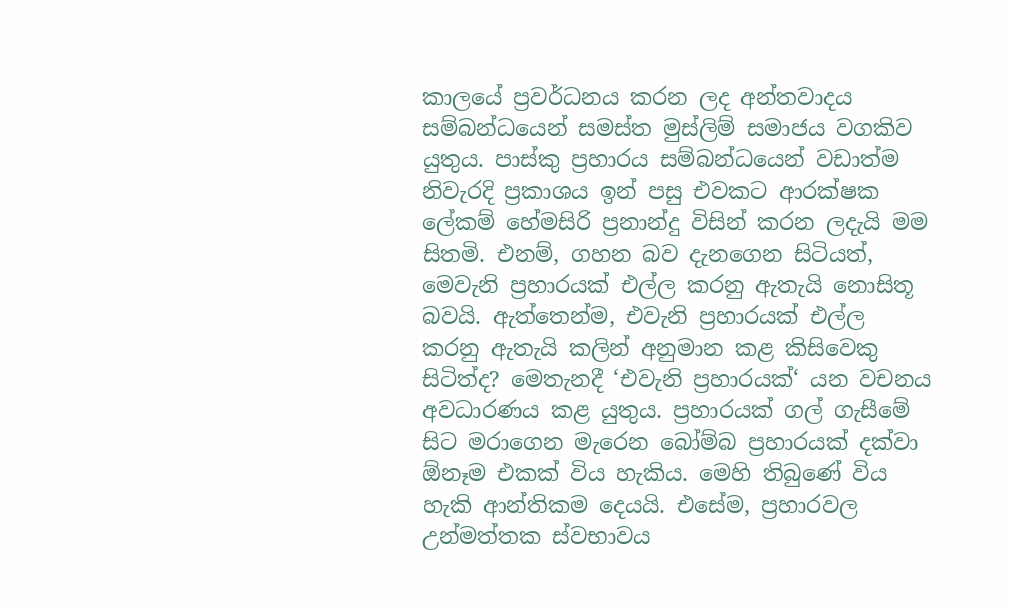කාලයේ ප්‍රවර්ධනය කරන ලද අන්තවාදය සම්බන්ධයෙන් සමස්ත මුස්ලිම් සමාජය වගකිව යුතුය. පාස්කු ප්‍රහාරය සම්බන්ධයෙන් වඩාත්ම නිවැරදි ප්‍රකාශය ඉන් පසු එවකට ආරක්ෂක ලේකම් හේමසිරි ප්‍රනාන්දු විසින් කරන ලදැයි මම සිතමි. එනම්, ගහන බව දැනගෙන සිටියත්, මෙවැනි ප්‍රහාරයක් එල්ල කරනු ඇතැයි නොසිතූ බවයි. ඇත්තෙන්ම, එවැනි ප්‍රහාරයක් එල්ල කරනු ඇතැයි කලින් අනුමාන කළ කිසිවෙකු සිටිත්ද? මෙතැනදී ‘එවැනි ප්‍රහාරයක්‘ යන වචනය අවධාරණය කළ යුතුය. ප්‍රහාරයක් ගල් ගැසීමේ සිට මරාගෙන මැරෙන බෝම්බ ප්‍රහාරයක් දක්වා ඕනෑම එකක් විය හැකිය. මෙහි තිබුණේ විය හැකි ආන්තිකම දෙයයි. එසේම, ප්‍රහාරවල උන්මත්තක ස්වභාවය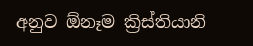අනුව ඕනෑම ක්‍රිස්තියානි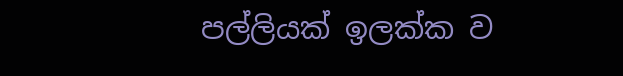පල්ලියක් ඉලක්ක ව